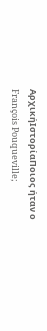ΑρχικήΙστορίαΠοιος ήταν ο François Pouqueville;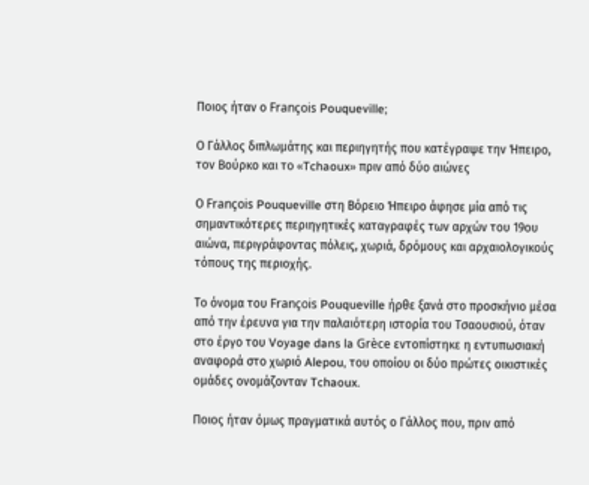Ποιος ήταν ο François Pouqueville;

Ο Γάλλος διπλωμάτης και περιηγητής που κατέγραψε την Ήπειρο, τον Βούρκο και το «Tchaoux» πριν από δύο αιώνες

Ο François Pouqueville στη Βόρειο Ήπειρο άφησε μία από τις σημαντικότερες περιηγητικές καταγραφές των αρχών του 19ου αιώνα, περιγράφοντας πόλεις, χωριά, δρόμους και αρχαιολογικούς τόπους της περιοχής.

Το όνομα του François Pouqueville ήρθε ξανά στο προσκήνιο μέσα από την έρευνα για την παλαιότερη ιστορία του Τσαουσιού, όταν στο έργο του Voyage dans la Grèce εντοπίστηκε η εντυπωσιακή αναφορά στο χωριό Alepou, του οποίου οι δύο πρώτες οικιστικές ομάδες ονομάζονταν Tchaoux.

Ποιος ήταν όμως πραγματικά αυτός ο Γάλλος που, πριν από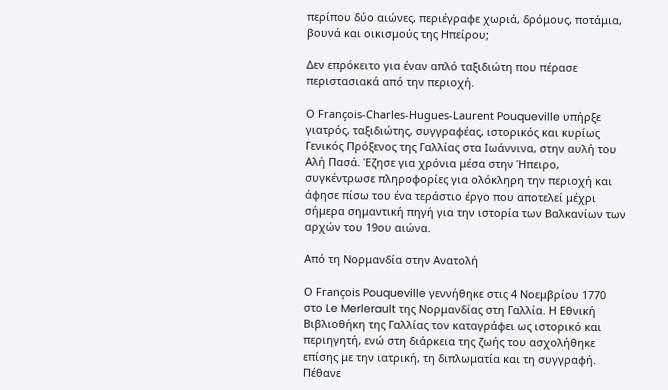περίπου δύο αιώνες, περιέγραφε χωριά, δρόμους, ποτάμια, βουνά και οικισμούς της Ηπείρου;

Δεν επρόκειτο για έναν απλό ταξιδιώτη που πέρασε περιστασιακά από την περιοχή.

Ο François-Charles-Hugues-Laurent Pouqueville υπήρξε γιατρός, ταξιδιώτης, συγγραφέας, ιστορικός και κυρίως Γενικός Πρόξενος της Γαλλίας στα Ιωάννινα, στην αυλή του Αλή Πασά. Έζησε για χρόνια μέσα στην Ήπειρο, συγκέντρωσε πληροφορίες για ολόκληρη την περιοχή και άφησε πίσω του ένα τεράστιο έργο που αποτελεί μέχρι σήμερα σημαντική πηγή για την ιστορία των Βαλκανίων των αρχών του 19ου αιώνα.

Από τη Νορμανδία στην Ανατολή

Ο François Pouqueville γεννήθηκε στις 4 Νοεμβρίου 1770 στο Le Merlerault της Νορμανδίας στη Γαλλία. Η Εθνική Βιβλιοθήκη της Γαλλίας τον καταγράφει ως ιστορικό και περιηγητή, ενώ στη διάρκεια της ζωής του ασχολήθηκε επίσης με την ιατρική, τη διπλωματία και τη συγγραφή. Πέθανε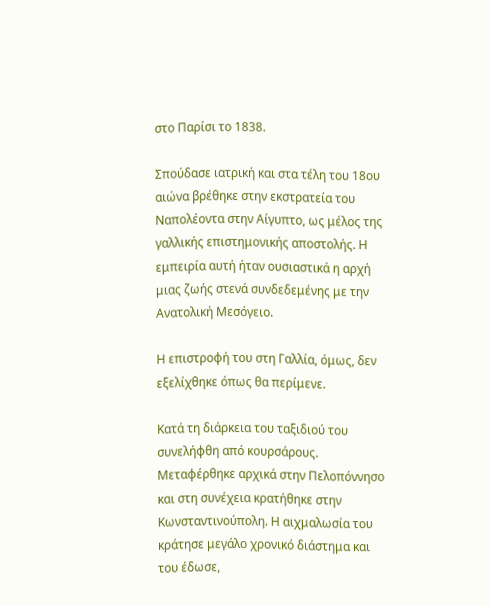στο Παρίσι το 1838.

Σπούδασε ιατρική και στα τέλη του 18ου αιώνα βρέθηκε στην εκστρατεία του Ναπολέοντα στην Αίγυπτο, ως μέλος της γαλλικής επιστημονικής αποστολής. Η εμπειρία αυτή ήταν ουσιαστικά η αρχή μιας ζωής στενά συνδεδεμένης με την Ανατολική Μεσόγειο.

Η επιστροφή του στη Γαλλία, όμως, δεν εξελίχθηκε όπως θα περίμενε.

Κατά τη διάρκεια του ταξιδιού του συνελήφθη από κουρσάρους. Μεταφέρθηκε αρχικά στην Πελοπόννησο και στη συνέχεια κρατήθηκε στην Κωνσταντινούπολη. Η αιχμαλωσία του κράτησε μεγάλο χρονικό διάστημα και του έδωσε,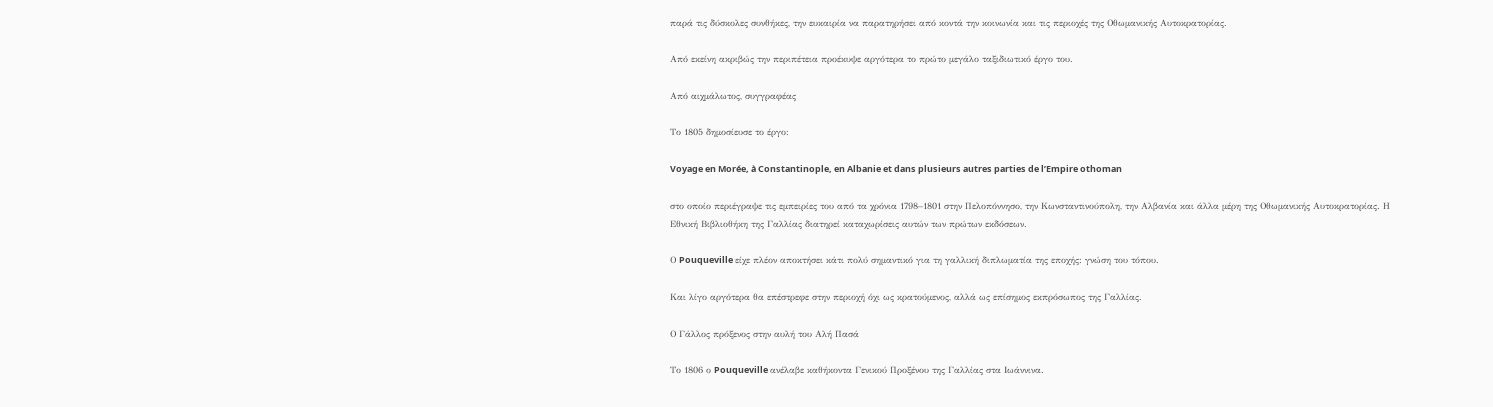παρά τις δύσκολες συνθήκες, την ευκαιρία να παρατηρήσει από κοντά την κοινωνία και τις περιοχές της Οθωμανικής Αυτοκρατορίας.

Από εκείνη ακριβώς την περιπέτεια προέκυψε αργότερα το πρώτο μεγάλο ταξιδιωτικό έργο του.

Από αιχμάλωτος, συγγραφέας

Το 1805 δημοσίευσε το έργο:

Voyage en Morée, à Constantinople, en Albanie et dans plusieurs autres parties de l’Empire othoman

στο οποίο περιέγραψε τις εμπειρίες του από τα χρόνια 1798–1801 στην Πελοπόννησο, την Κωνσταντινούπολη, την Αλβανία και άλλα μέρη της Οθωμανικής Αυτοκρατορίας. Η Εθνική Βιβλιοθήκη της Γαλλίας διατηρεί καταχωρίσεις αυτών των πρώτων εκδόσεων.

Ο Pouqueville είχε πλέον αποκτήσει κάτι πολύ σημαντικό για τη γαλλική διπλωματία της εποχής: γνώση του τόπου.

Και λίγο αργότερα θα επέστρεφε στην περιοχή όχι ως κρατούμενος, αλλά ως επίσημος εκπρόσωπος της Γαλλίας.

Ο Γάλλος πρόξενος στην αυλή του Αλή Πασά

Το 1806 ο Pouqueville ανέλαβε καθήκοντα Γενικού Προξένου της Γαλλίας στα Ιωάννινα.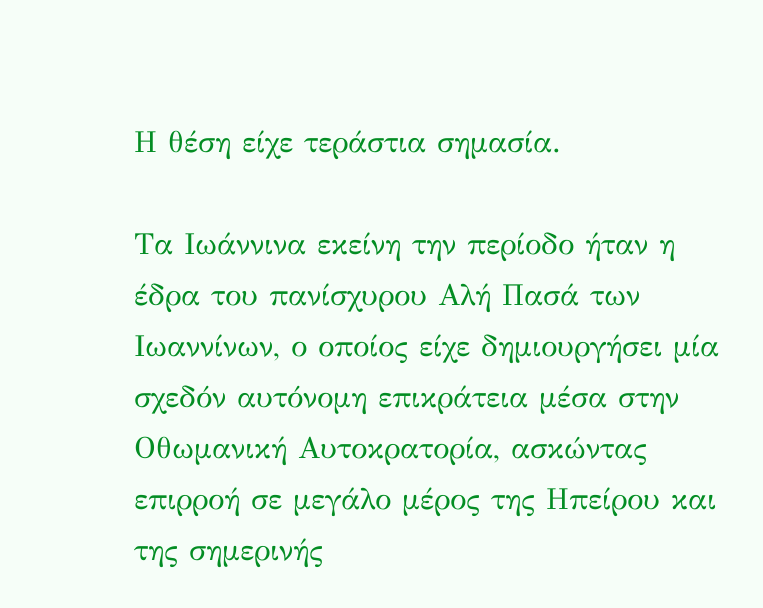Η θέση είχε τεράστια σημασία.

Τα Ιωάννινα εκείνη την περίοδο ήταν η έδρα του πανίσχυρου Αλή Πασά των Ιωαννίνων, ο οποίος είχε δημιουργήσει μία σχεδόν αυτόνομη επικράτεια μέσα στην Οθωμανική Αυτοκρατορία, ασκώντας επιρροή σε μεγάλο μέρος της Ηπείρου και της σημερινής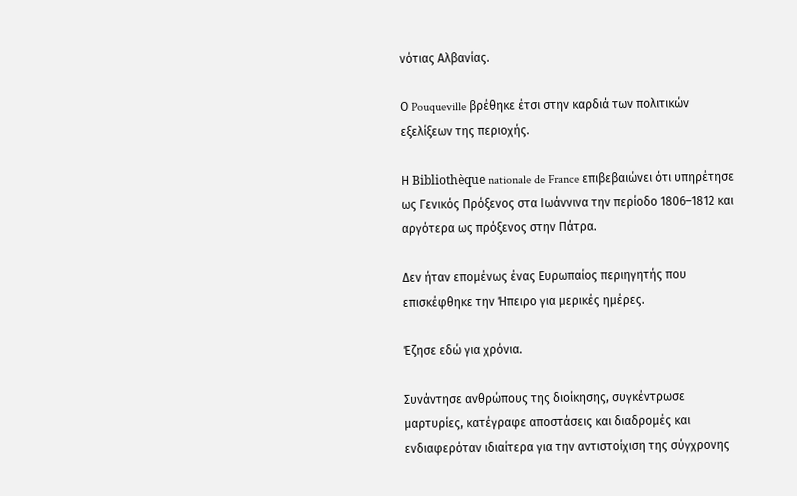νότιας Αλβανίας.

Ο Pouqueville βρέθηκε έτσι στην καρδιά των πολιτικών εξελίξεων της περιοχής.

Η Bibliothèque nationale de France επιβεβαιώνει ότι υπηρέτησε ως Γενικός Πρόξενος στα Ιωάννινα την περίοδο 1806–1812 και αργότερα ως πρόξενος στην Πάτρα.

Δεν ήταν επομένως ένας Ευρωπαίος περιηγητής που επισκέφθηκε την Ήπειρο για μερικές ημέρες.

Έζησε εδώ για χρόνια.

Συνάντησε ανθρώπους της διοίκησης, συγκέντρωσε μαρτυρίες, κατέγραφε αποστάσεις και διαδρομές και ενδιαφερόταν ιδιαίτερα για την αντιστοίχιση της σύγχρονης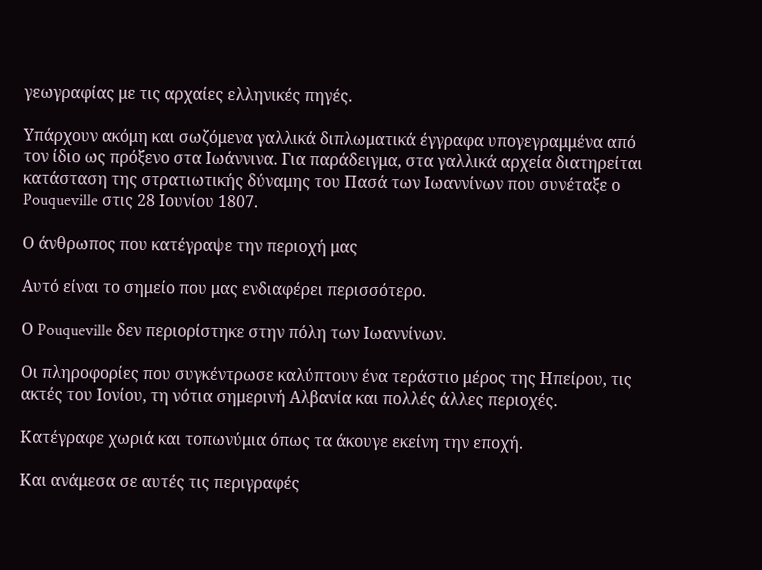γεωγραφίας με τις αρχαίες ελληνικές πηγές.

Υπάρχουν ακόμη και σωζόμενα γαλλικά διπλωματικά έγγραφα υπογεγραμμένα από τον ίδιο ως πρόξενο στα Ιωάννινα. Για παράδειγμα, στα γαλλικά αρχεία διατηρείται κατάσταση της στρατιωτικής δύναμης του Πασά των Ιωαννίνων που συνέταξε ο Pouqueville στις 28 Ιουνίου 1807.

Ο άνθρωπος που κατέγραψε την περιοχή μας

Αυτό είναι το σημείο που μας ενδιαφέρει περισσότερο.

Ο Pouqueville δεν περιορίστηκε στην πόλη των Ιωαννίνων.

Οι πληροφορίες που συγκέντρωσε καλύπτουν ένα τεράστιο μέρος της Ηπείρου, τις ακτές του Ιονίου, τη νότια σημερινή Αλβανία και πολλές άλλες περιοχές.

Κατέγραφε χωριά και τοπωνύμια όπως τα άκουγε εκείνη την εποχή.

Και ανάμεσα σε αυτές τις περιγραφές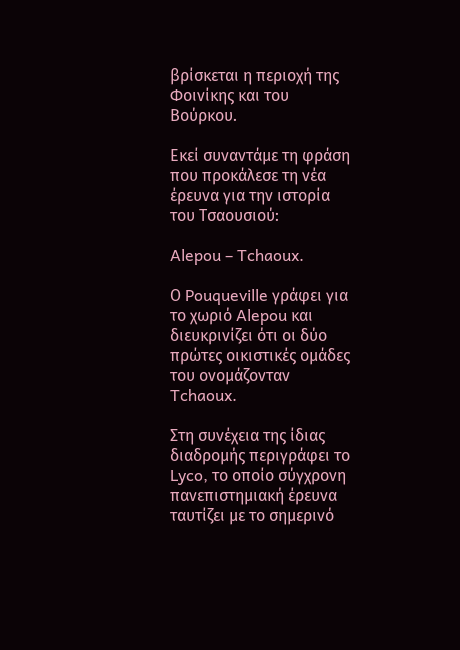βρίσκεται η περιοχή της Φοινίκης και του Βούρκου.

Εκεί συναντάμε τη φράση που προκάλεσε τη νέα έρευνα για την ιστορία του Τσαουσιού:

Alepou – Tchaoux.

Ο Pouqueville γράφει για το χωριό Alepou και διευκρινίζει ότι οι δύο πρώτες οικιστικές ομάδες του ονομάζονταν Tchaoux.

Στη συνέχεια της ίδιας διαδρομής περιγράφει το Lyco, το οποίο σύγχρονη πανεπιστημιακή έρευνα ταυτίζει με το σημερινό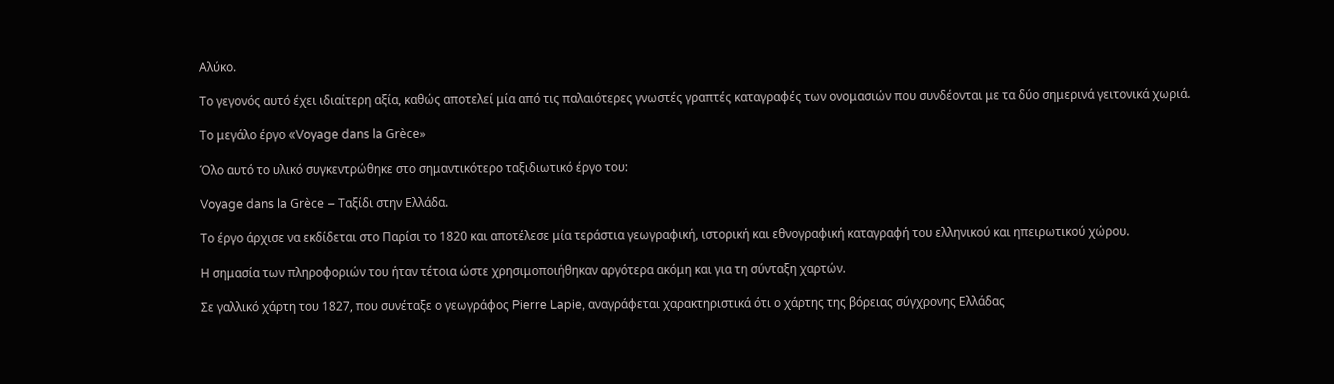Αλύκο.

Το γεγονός αυτό έχει ιδιαίτερη αξία, καθώς αποτελεί μία από τις παλαιότερες γνωστές γραπτές καταγραφές των ονομασιών που συνδέονται με τα δύο σημερινά γειτονικά χωριά.

Το μεγάλο έργο «Voyage dans la Grèce»

Όλο αυτό το υλικό συγκεντρώθηκε στο σημαντικότερο ταξιδιωτικό έργο του:

Voyage dans la Grèce – Ταξίδι στην Ελλάδα.

Το έργο άρχισε να εκδίδεται στο Παρίσι το 1820 και αποτέλεσε μία τεράστια γεωγραφική, ιστορική και εθνογραφική καταγραφή του ελληνικού και ηπειρωτικού χώρου.

Η σημασία των πληροφοριών του ήταν τέτοια ώστε χρησιμοποιήθηκαν αργότερα ακόμη και για τη σύνταξη χαρτών.

Σε γαλλικό χάρτη του 1827, που συνέταξε ο γεωγράφος Pierre Lapie, αναγράφεται χαρακτηριστικά ότι ο χάρτης της βόρειας σύγχρονης Ελλάδας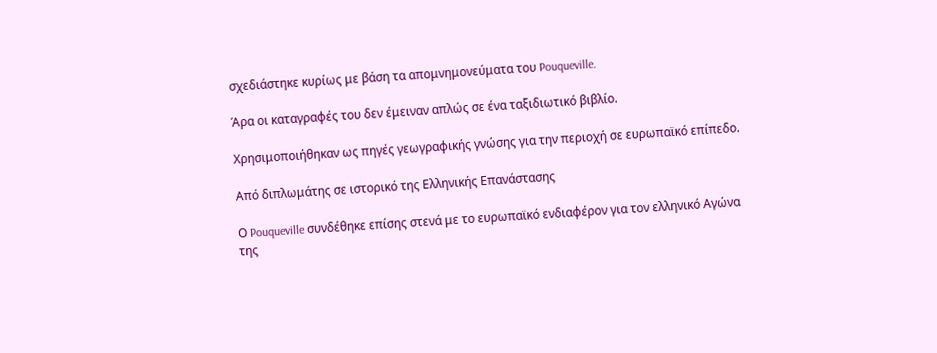σχεδιάστηκε κυρίως με βάση τα απομνημονεύματα του Pouqueville.

Άρα οι καταγραφές του δεν έμειναν απλώς σε ένα ταξιδιωτικό βιβλίο.

Χρησιμοποιήθηκαν ως πηγές γεωγραφικής γνώσης για την περιοχή σε ευρωπαϊκό επίπεδο.

Από διπλωμάτης σε ιστορικό της Ελληνικής Επανάστασης

Ο Pouqueville συνδέθηκε επίσης στενά με το ευρωπαϊκό ενδιαφέρον για τον ελληνικό Αγώνα της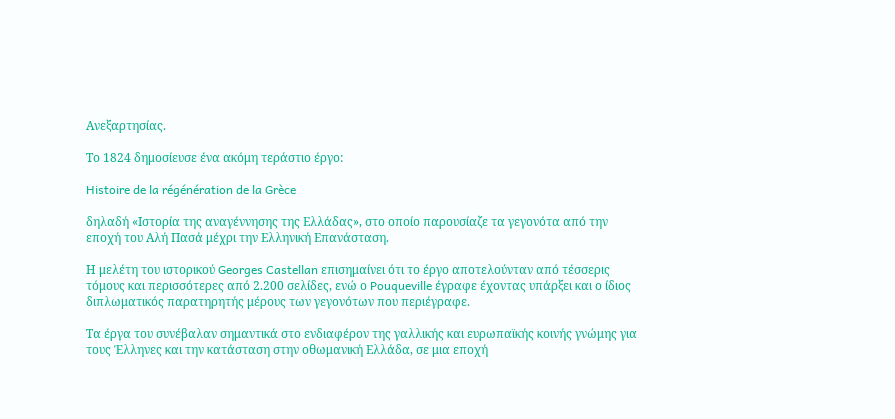Ανεξαρτησίας.

Το 1824 δημοσίευσε ένα ακόμη τεράστιο έργο:

Histoire de la régénération de la Grèce

δηλαδή «Ιστορία της αναγέννησης της Ελλάδας», στο οποίο παρουσίαζε τα γεγονότα από την εποχή του Αλή Πασά μέχρι την Ελληνική Επανάσταση.

Η μελέτη του ιστορικού Georges Castellan επισημαίνει ότι το έργο αποτελούνταν από τέσσερις τόμους και περισσότερες από 2.200 σελίδες, ενώ ο Pouqueville έγραφε έχοντας υπάρξει και ο ίδιος διπλωματικός παρατηρητής μέρους των γεγονότων που περιέγραφε.

Τα έργα του συνέβαλαν σημαντικά στο ενδιαφέρον της γαλλικής και ευρωπαϊκής κοινής γνώμης για τους Έλληνες και την κατάσταση στην οθωμανική Ελλάδα, σε μια εποχή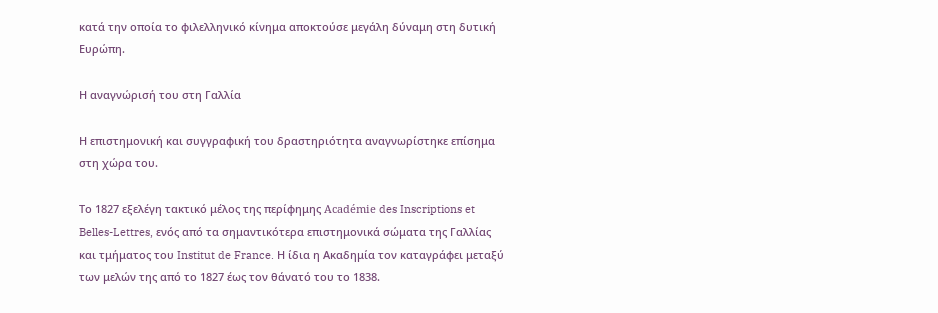κατά την οποία το φιλελληνικό κίνημα αποκτούσε μεγάλη δύναμη στη δυτική Ευρώπη.

Η αναγνώρισή του στη Γαλλία

Η επιστημονική και συγγραφική του δραστηριότητα αναγνωρίστηκε επίσημα στη χώρα του.

Το 1827 εξελέγη τακτικό μέλος της περίφημης Académie des Inscriptions et Belles-Lettres, ενός από τα σημαντικότερα επιστημονικά σώματα της Γαλλίας και τμήματος του Institut de France. Η ίδια η Ακαδημία τον καταγράφει μεταξύ των μελών της από το 1827 έως τον θάνατό του το 1838.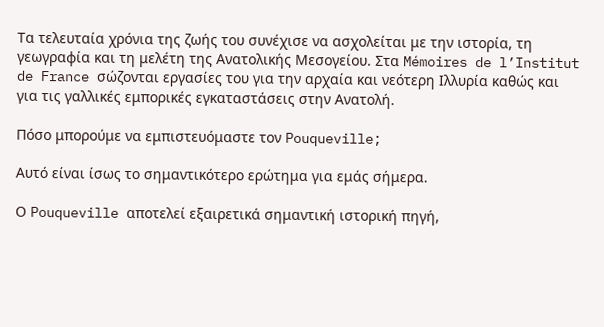Τα τελευταία χρόνια της ζωής του συνέχισε να ασχολείται με την ιστορία, τη γεωγραφία και τη μελέτη της Ανατολικής Μεσογείου. Στα Mémoires de l’Institut de France σώζονται εργασίες του για την αρχαία και νεότερη Ιλλυρία καθώς και για τις γαλλικές εμπορικές εγκαταστάσεις στην Ανατολή.

Πόσο μπορούμε να εμπιστευόμαστε τον Pouqueville;

Αυτό είναι ίσως το σημαντικότερο ερώτημα για εμάς σήμερα.

Ο Pouqueville αποτελεί εξαιρετικά σημαντική ιστορική πηγή,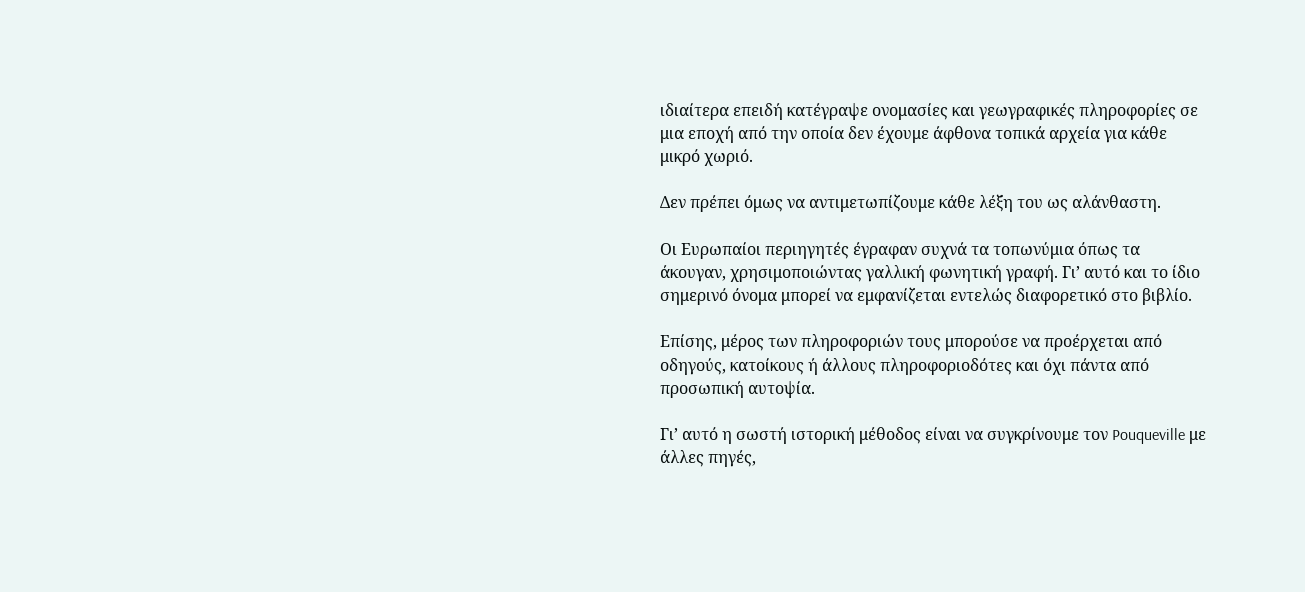ιδιαίτερα επειδή κατέγραψε ονομασίες και γεωγραφικές πληροφορίες σε μια εποχή από την οποία δεν έχουμε άφθονα τοπικά αρχεία για κάθε μικρό χωριό.

Δεν πρέπει όμως να αντιμετωπίζουμε κάθε λέξη του ως αλάνθαστη.

Οι Ευρωπαίοι περιηγητές έγραφαν συχνά τα τοπωνύμια όπως τα άκουγαν, χρησιμοποιώντας γαλλική φωνητική γραφή. Γι’ αυτό και το ίδιο σημερινό όνομα μπορεί να εμφανίζεται εντελώς διαφορετικό στο βιβλίο.

Επίσης, μέρος των πληροφοριών τους μπορούσε να προέρχεται από οδηγούς, κατοίκους ή άλλους πληροφοριοδότες και όχι πάντα από προσωπική αυτοψία.

Γι’ αυτό η σωστή ιστορική μέθοδος είναι να συγκρίνουμε τον Pouqueville με άλλες πηγές,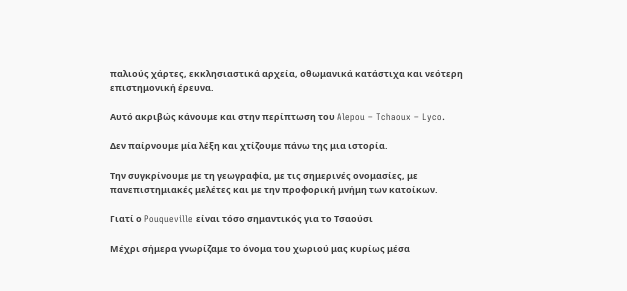παλιούς χάρτες, εκκλησιαστικά αρχεία, οθωμανικά κατάστιχα και νεότερη επιστημονική έρευνα.

Αυτό ακριβώς κάνουμε και στην περίπτωση του Alepou – Tchaoux – Lyco.

Δεν παίρνουμε μία λέξη και χτίζουμε πάνω της μια ιστορία.

Την συγκρίνουμε με τη γεωγραφία, με τις σημερινές ονομασίες, με πανεπιστημιακές μελέτες και με την προφορική μνήμη των κατοίκων.

Γιατί ο Pouqueville είναι τόσο σημαντικός για το Τσαούσι

Μέχρι σήμερα γνωρίζαμε το όνομα του χωριού μας κυρίως μέσα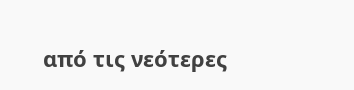από τις νεότερες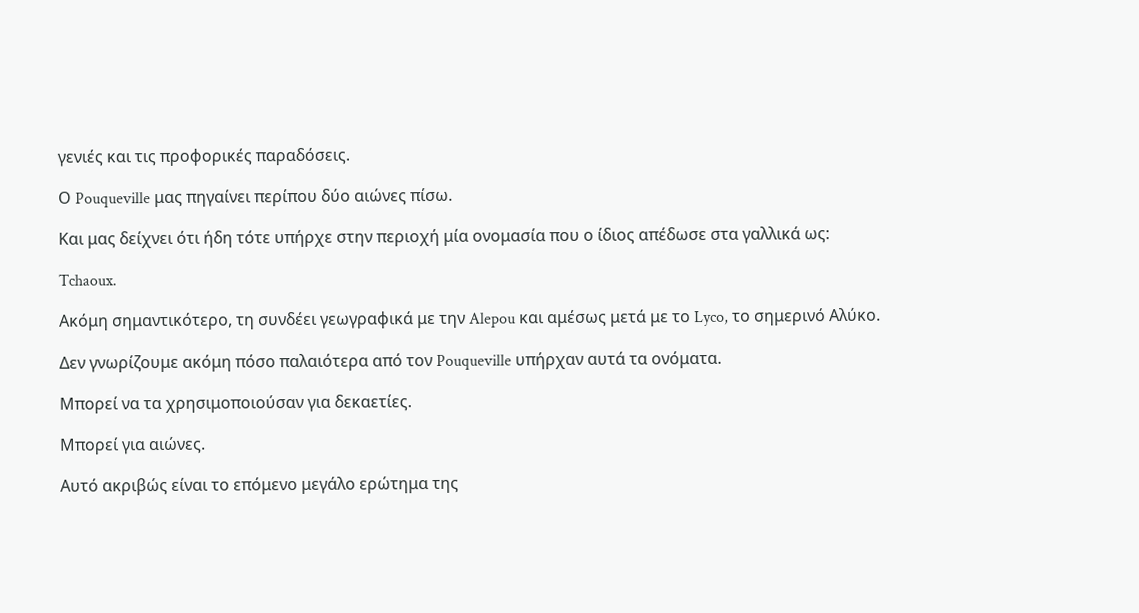γενιές και τις προφορικές παραδόσεις.

Ο Pouqueville μας πηγαίνει περίπου δύο αιώνες πίσω.

Και μας δείχνει ότι ήδη τότε υπήρχε στην περιοχή μία ονομασία που ο ίδιος απέδωσε στα γαλλικά ως:

Tchaoux.

Ακόμη σημαντικότερο, τη συνδέει γεωγραφικά με την Alepou και αμέσως μετά με το Lyco, το σημερινό Αλύκο.

Δεν γνωρίζουμε ακόμη πόσο παλαιότερα από τον Pouqueville υπήρχαν αυτά τα ονόματα.

Μπορεί να τα χρησιμοποιούσαν για δεκαετίες.

Μπορεί για αιώνες.

Αυτό ακριβώς είναι το επόμενο μεγάλο ερώτημα της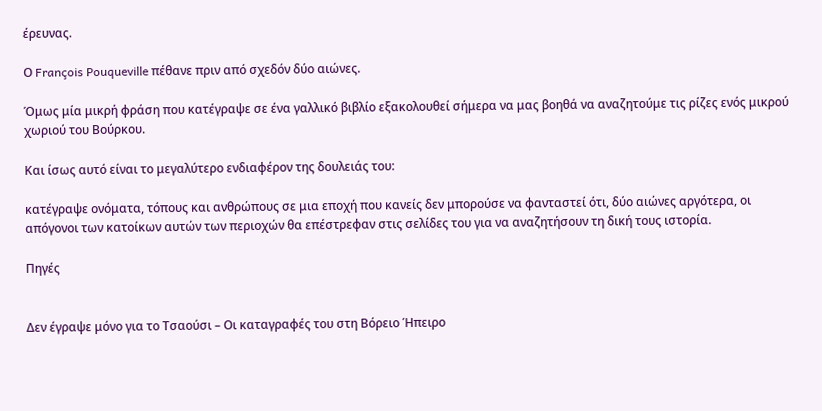έρευνας.

Ο François Pouqueville πέθανε πριν από σχεδόν δύο αιώνες.

Όμως μία μικρή φράση που κατέγραψε σε ένα γαλλικό βιβλίο εξακολουθεί σήμερα να μας βοηθά να αναζητούμε τις ρίζες ενός μικρού χωριού του Βούρκου.

Και ίσως αυτό είναι το μεγαλύτερο ενδιαφέρον της δουλειάς του:

κατέγραψε ονόματα, τόπους και ανθρώπους σε μια εποχή που κανείς δεν μπορούσε να φανταστεί ότι, δύο αιώνες αργότερα, οι απόγονοι των κατοίκων αυτών των περιοχών θα επέστρεφαν στις σελίδες του για να αναζητήσουν τη δική τους ιστορία.

Πηγές


Δεν έγραψε μόνο για το Τσαούσι – Οι καταγραφές του στη Βόρειο Ήπειρο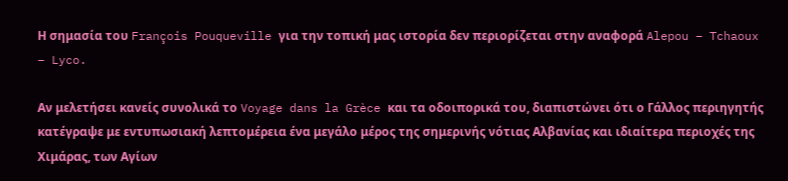Η σημασία του François Pouqueville για την τοπική μας ιστορία δεν περιορίζεται στην αναφορά Alepou – Tchaoux – Lyco.

Αν μελετήσει κανείς συνολικά το Voyage dans la Grèce και τα οδοιπορικά του, διαπιστώνει ότι ο Γάλλος περιηγητής κατέγραψε με εντυπωσιακή λεπτομέρεια ένα μεγάλο μέρος της σημερινής νότιας Αλβανίας και ιδιαίτερα περιοχές της Χιμάρας, των Αγίων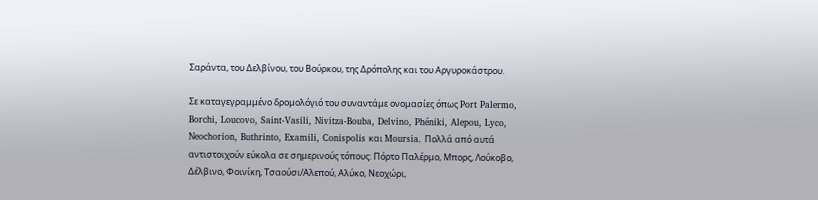Σαράντα, του Δελβίνου, του Βούρκου, της Δρόπολης και του Αργυροκάστρου.

Σε καταγεγραμμένο δρομολόγιό του συναντάμε ονομασίες όπως Port Palermo, Borchi, Loucovo, Saint-Vasili, Nivitza-Bouba, Delvino, Phéniki, Alepou, Lyco, Neochorion, Buthrinto, Examili, Conispolis και Moursia. Πολλά από αυτά αντιστοιχούν εύκολα σε σημερινούς τόπους: Πόρτο Παλέρμο, Μπορς, Λούκοβο, Δέλβινο, Φοινίκη, Τσαούσι/Αλεπού, Αλύκο, Νεοχώρι,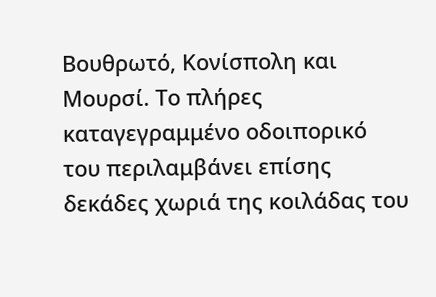Βουθρωτό, Κονίσπολη και Μουρσί. Το πλήρες καταγεγραμμένο οδοιπορικό του περιλαμβάνει επίσης δεκάδες χωριά της κοιλάδας του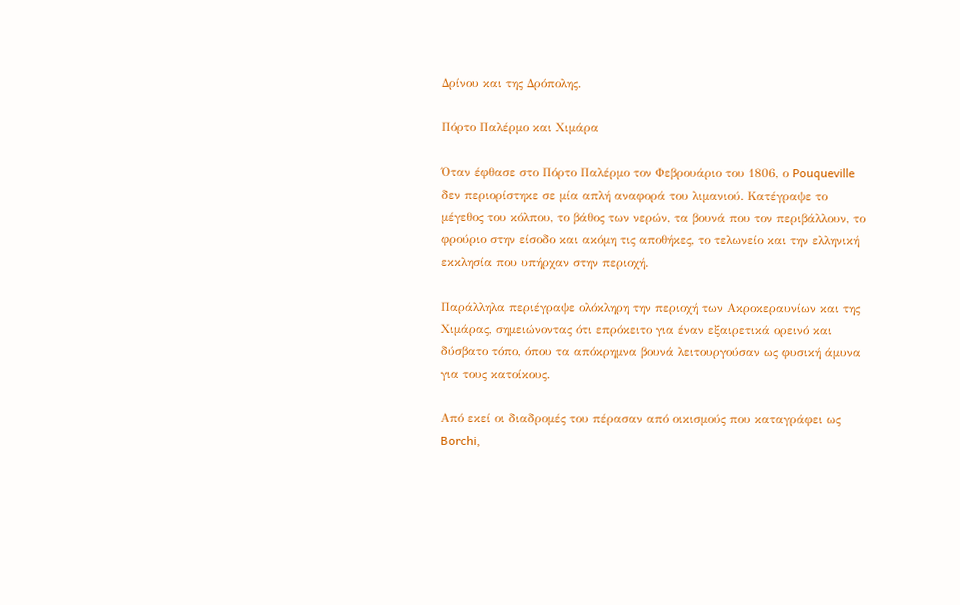Δρίνου και της Δρόπολης.

Πόρτο Παλέρμο και Χιμάρα

Όταν έφθασε στο Πόρτο Παλέρμο τον Φεβρουάριο του 1806, ο Pouqueville δεν περιορίστηκε σε μία απλή αναφορά του λιμανιού. Κατέγραψε το μέγεθος του κόλπου, το βάθος των νερών, τα βουνά που τον περιβάλλουν, το φρούριο στην είσοδο και ακόμη τις αποθήκες, το τελωνείο και την ελληνική εκκλησία που υπήρχαν στην περιοχή.

Παράλληλα περιέγραψε ολόκληρη την περιοχή των Ακροκεραυνίων και της Χιμάρας, σημειώνοντας ότι επρόκειτο για έναν εξαιρετικά ορεινό και δύσβατο τόπο, όπου τα απόκρημνα βουνά λειτουργούσαν ως φυσική άμυνα για τους κατοίκους.

Από εκεί οι διαδρομές του πέρασαν από οικισμούς που καταγράφει ως Borchi,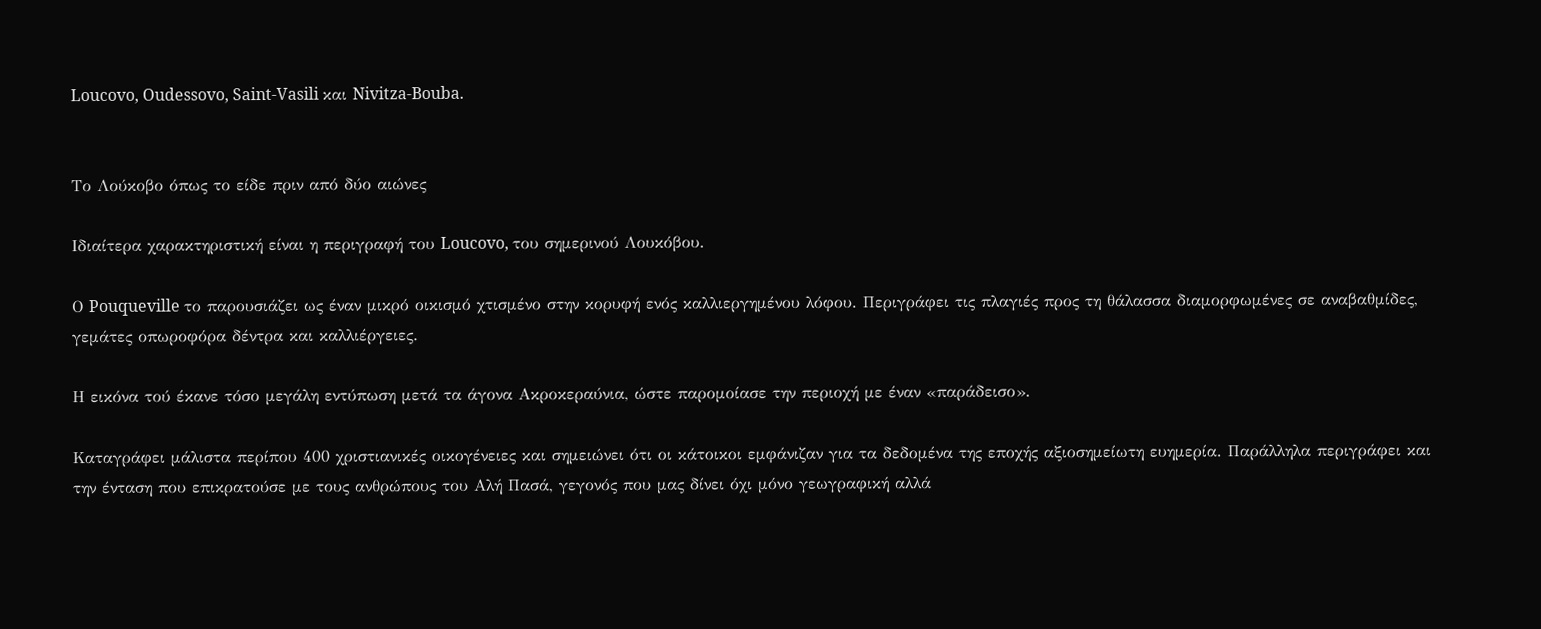Loucovo, Oudessovo, Saint-Vasili και Nivitza-Bouba.


Το Λούκοβο όπως το είδε πριν από δύο αιώνες

Ιδιαίτερα χαρακτηριστική είναι η περιγραφή του Loucovo, του σημερινού Λουκόβου.

Ο Pouqueville το παρουσιάζει ως έναν μικρό οικισμό χτισμένο στην κορυφή ενός καλλιεργημένου λόφου. Περιγράφει τις πλαγιές προς τη θάλασσα διαμορφωμένες σε αναβαθμίδες, γεμάτες οπωροφόρα δέντρα και καλλιέργειες.

Η εικόνα τού έκανε τόσο μεγάλη εντύπωση μετά τα άγονα Ακροκεραύνια, ώστε παρομοίασε την περιοχή με έναν «παράδεισο».

Καταγράφει μάλιστα περίπου 400 χριστιανικές οικογένειες και σημειώνει ότι οι κάτοικοι εμφάνιζαν για τα δεδομένα της εποχής αξιοσημείωτη ευημερία. Παράλληλα περιγράφει και την ένταση που επικρατούσε με τους ανθρώπους του Αλή Πασά, γεγονός που μας δίνει όχι μόνο γεωγραφική αλλά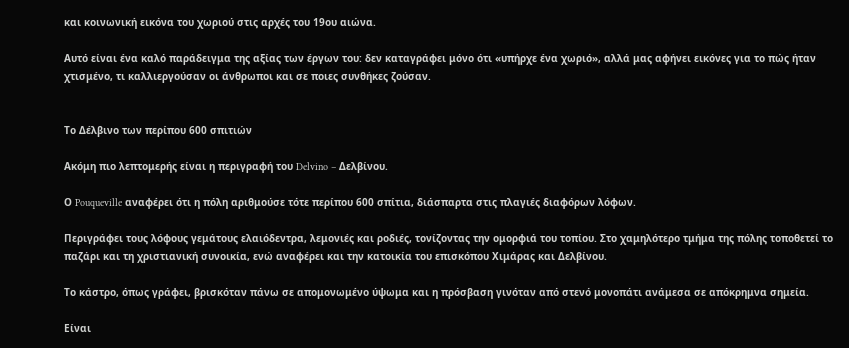και κοινωνική εικόνα του χωριού στις αρχές του 19ου αιώνα.

Αυτό είναι ένα καλό παράδειγμα της αξίας των έργων του: δεν καταγράφει μόνο ότι «υπήρχε ένα χωριό», αλλά μας αφήνει εικόνες για το πώς ήταν χτισμένο, τι καλλιεργούσαν οι άνθρωποι και σε ποιες συνθήκες ζούσαν.


Το Δέλβινο των περίπου 600 σπιτιών

Ακόμη πιο λεπτομερής είναι η περιγραφή του Delvino – Δελβίνου.

Ο Pouqueville αναφέρει ότι η πόλη αριθμούσε τότε περίπου 600 σπίτια, διάσπαρτα στις πλαγιές διαφόρων λόφων.

Περιγράφει τους λόφους γεμάτους ελαιόδεντρα, λεμονιές και ροδιές, τονίζοντας την ομορφιά του τοπίου. Στο χαμηλότερο τμήμα της πόλης τοποθετεί το παζάρι και τη χριστιανική συνοικία, ενώ αναφέρει και την κατοικία του επισκόπου Χιμάρας και Δελβίνου.

Το κάστρο, όπως γράφει, βρισκόταν πάνω σε απομονωμένο ύψωμα και η πρόσβαση γινόταν από στενό μονοπάτι ανάμεσα σε απόκρημνα σημεία.

Είναι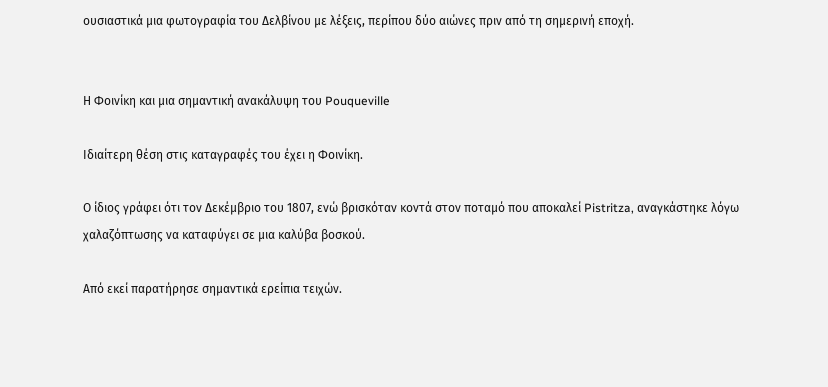ουσιαστικά μια φωτογραφία του Δελβίνου με λέξεις, περίπου δύο αιώνες πριν από τη σημερινή εποχή.


Η Φοινίκη και μια σημαντική ανακάλυψη του Pouqueville

Ιδιαίτερη θέση στις καταγραφές του έχει η Φοινίκη.

Ο ίδιος γράφει ότι τον Δεκέμβριο του 1807, ενώ βρισκόταν κοντά στον ποταμό που αποκαλεί Pistritza, αναγκάστηκε λόγω χαλαζόπτωσης να καταφύγει σε μια καλύβα βοσκού.

Από εκεί παρατήρησε σημαντικά ερείπια τειχών.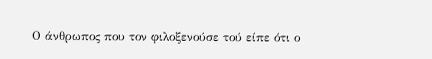Ο άνθρωπος που τον φιλοξενούσε τού είπε ότι ο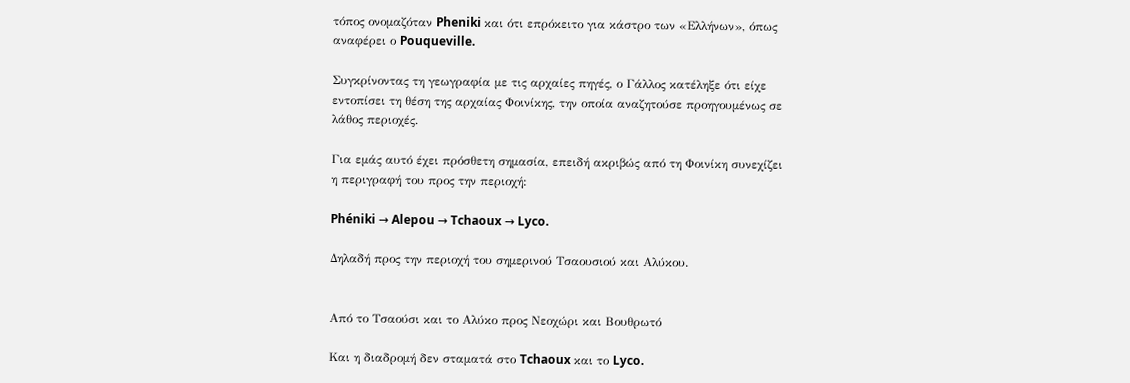τόπος ονομαζόταν Pheniki και ότι επρόκειτο για κάστρο των «Ελλήνων», όπως αναφέρει ο Pouqueville.

Συγκρίνοντας τη γεωγραφία με τις αρχαίες πηγές, ο Γάλλος κατέληξε ότι είχε εντοπίσει τη θέση της αρχαίας Φοινίκης, την οποία αναζητούσε προηγουμένως σε λάθος περιοχές.

Για εμάς αυτό έχει πρόσθετη σημασία, επειδή ακριβώς από τη Φοινίκη συνεχίζει η περιγραφή του προς την περιοχή:

Phéniki → Alepou → Tchaoux → Lyco.

Δηλαδή προς την περιοχή του σημερινού Τσαουσιού και Αλύκου.


Από το Τσαούσι και το Αλύκο προς Νεοχώρι και Βουθρωτό

Και η διαδρομή δεν σταματά στο Tchaoux και το Lyco.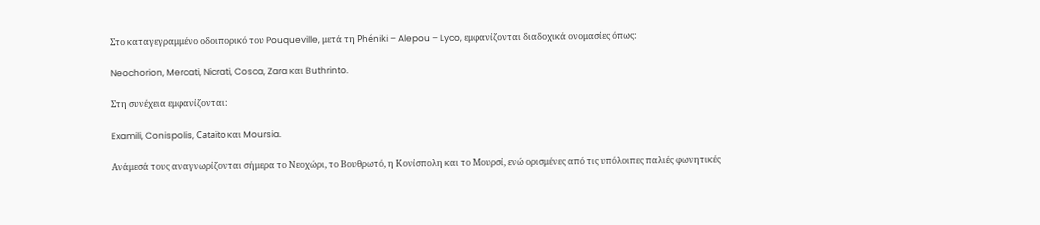Στο καταγεγραμμένο οδοιπορικό του Pouqueville, μετά τη Phéniki – Alepou – Lyco, εμφανίζονται διαδοχικά ονομασίες όπως:

Neochorion, Mercati, Nicrati, Cosca, Zara και Buthrinto.

Στη συνέχεια εμφανίζονται:

Examili, Conispolis, Cataïto και Moursia.

Ανάμεσά τους αναγνωρίζονται σήμερα το Νεοχώρι, το Βουθρωτό, η Κονίσπολη και το Μουρσί, ενώ ορισμένες από τις υπόλοιπες παλιές φωνητικές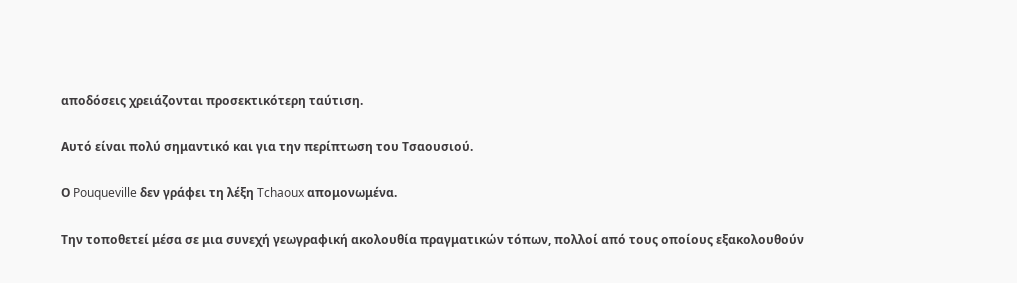αποδόσεις χρειάζονται προσεκτικότερη ταύτιση.

Αυτό είναι πολύ σημαντικό και για την περίπτωση του Τσαουσιού.

Ο Pouqueville δεν γράφει τη λέξη Tchaoux απομονωμένα.

Την τοποθετεί μέσα σε μια συνεχή γεωγραφική ακολουθία πραγματικών τόπων, πολλοί από τους οποίους εξακολουθούν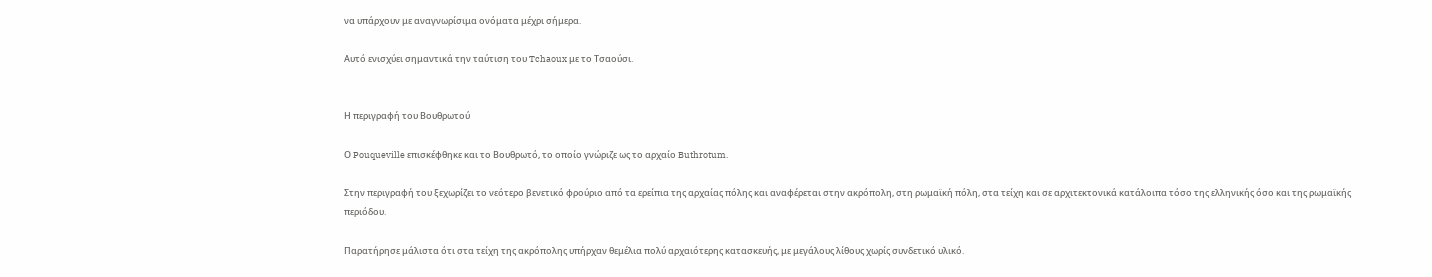να υπάρχουν με αναγνωρίσιμα ονόματα μέχρι σήμερα.

Αυτό ενισχύει σημαντικά την ταύτιση του Tchaoux με το Τσαούσι.


Η περιγραφή του Βουθρωτού

Ο Pouqueville επισκέφθηκε και το Βουθρωτό, το οποίο γνώριζε ως το αρχαίο Buthrotum.

Στην περιγραφή του ξεχωρίζει το νεότερο βενετικό φρούριο από τα ερείπια της αρχαίας πόλης και αναφέρεται στην ακρόπολη, στη ρωμαϊκή πόλη, στα τείχη και σε αρχιτεκτονικά κατάλοιπα τόσο της ελληνικής όσο και της ρωμαϊκής περιόδου.

Παρατήρησε μάλιστα ότι στα τείχη της ακρόπολης υπήρχαν θεμέλια πολύ αρχαιότερης κατασκευής, με μεγάλους λίθους χωρίς συνδετικό υλικό.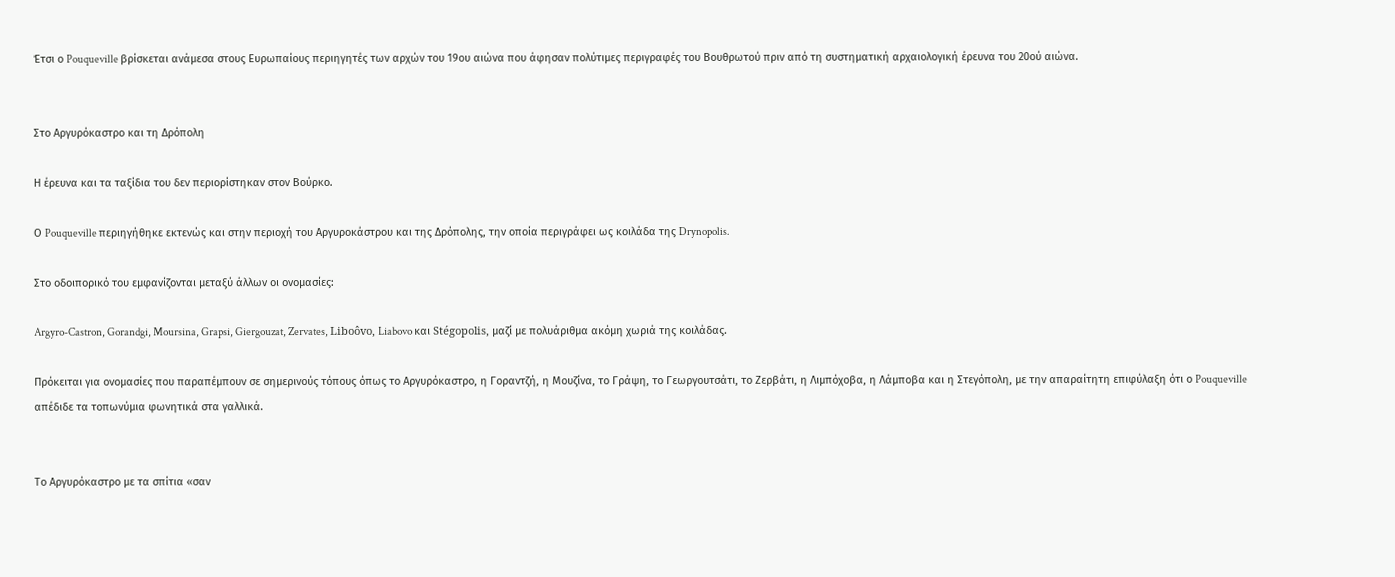Έτσι ο Pouqueville βρίσκεται ανάμεσα στους Ευρωπαίους περιηγητές των αρχών του 19ου αιώνα που άφησαν πολύτιμες περιγραφές του Βουθρωτού πριν από τη συστηματική αρχαιολογική έρευνα του 20ού αιώνα.


Στο Αργυρόκαστρο και τη Δρόπολη

Η έρευνα και τα ταξίδια του δεν περιορίστηκαν στον Βούρκο.

Ο Pouqueville περιηγήθηκε εκτενώς και στην περιοχή του Αργυροκάστρου και της Δρόπολης, την οποία περιγράφει ως κοιλάδα της Drynopolis.

Στο οδοιπορικό του εμφανίζονται μεταξύ άλλων οι ονομασίες:

Argyro-Castron, Gorandgi, Moursina, Grapsi, Giergouzat, Zervates, Liboôvo, Liabovo και Stégopolis, μαζί με πολυάριθμα ακόμη χωριά της κοιλάδας.

Πρόκειται για ονομασίες που παραπέμπουν σε σημερινούς τόπους όπως το Αργυρόκαστρο, η Γοραντζή, η Μουζίνα, το Γράψη, το Γεωργουτσάτι, το Ζερβάτι, η Λιμπόχοβα, η Λάμποβα και η Στεγόπολη, με την απαραίτητη επιφύλαξη ότι ο Pouqueville απέδιδε τα τοπωνύμια φωνητικά στα γαλλικά.


Το Αργυρόκαστρο με τα σπίτια «σαν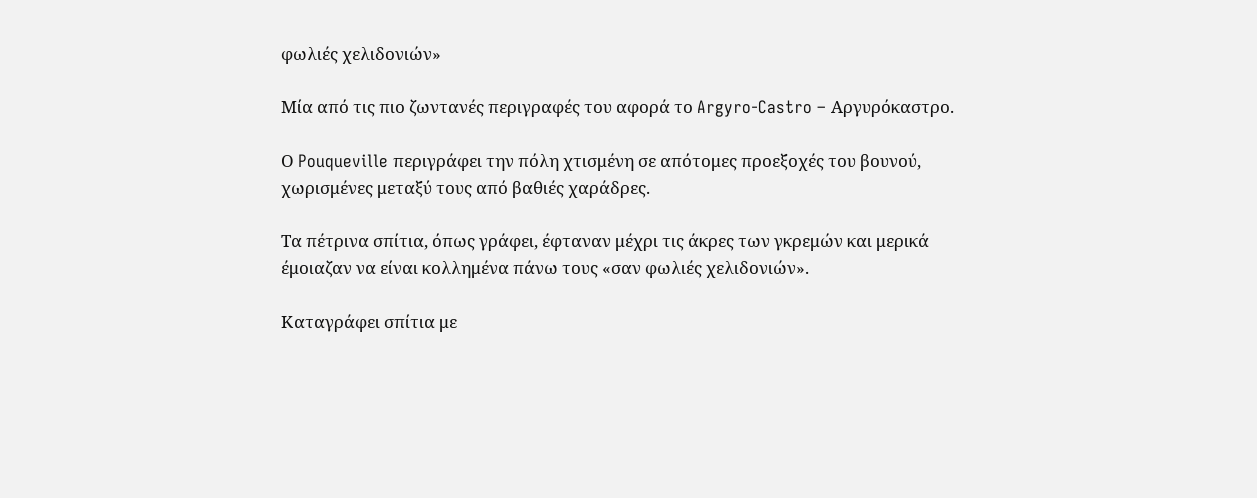φωλιές χελιδονιών»

Μία από τις πιο ζωντανές περιγραφές του αφορά το Argyro-Castro – Αργυρόκαστρο.

Ο Pouqueville περιγράφει την πόλη χτισμένη σε απότομες προεξοχές του βουνού, χωρισμένες μεταξύ τους από βαθιές χαράδρες.

Τα πέτρινα σπίτια, όπως γράφει, έφταναν μέχρι τις άκρες των γκρεμών και μερικά έμοιαζαν να είναι κολλημένα πάνω τους «σαν φωλιές χελιδονιών».

Καταγράφει σπίτια με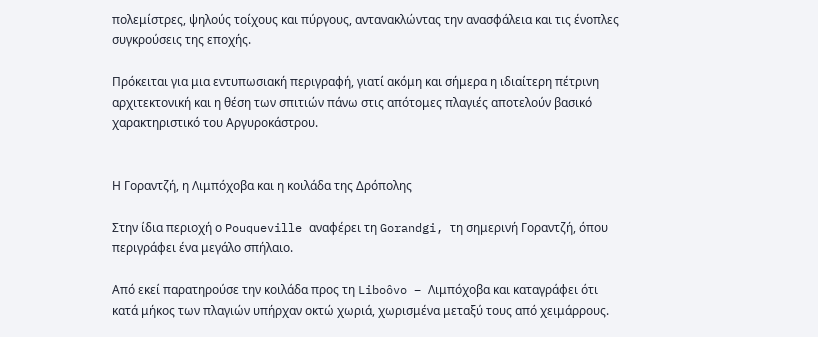πολεμίστρες, ψηλούς τοίχους και πύργους, αντανακλώντας την ανασφάλεια και τις ένοπλες συγκρούσεις της εποχής.

Πρόκειται για μια εντυπωσιακή περιγραφή, γιατί ακόμη και σήμερα η ιδιαίτερη πέτρινη αρχιτεκτονική και η θέση των σπιτιών πάνω στις απότομες πλαγιές αποτελούν βασικό χαρακτηριστικό του Αργυροκάστρου.


Η Γοραντζή, η Λιμπόχοβα και η κοιλάδα της Δρόπολης

Στην ίδια περιοχή ο Pouqueville αναφέρει τη Gorandgi, τη σημερινή Γοραντζή, όπου περιγράφει ένα μεγάλο σπήλαιο.

Από εκεί παρατηρούσε την κοιλάδα προς τη Liboôvo – Λιμπόχοβα και καταγράφει ότι κατά μήκος των πλαγιών υπήρχαν οκτώ χωριά, χωρισμένα μεταξύ τους από χειμάρρους.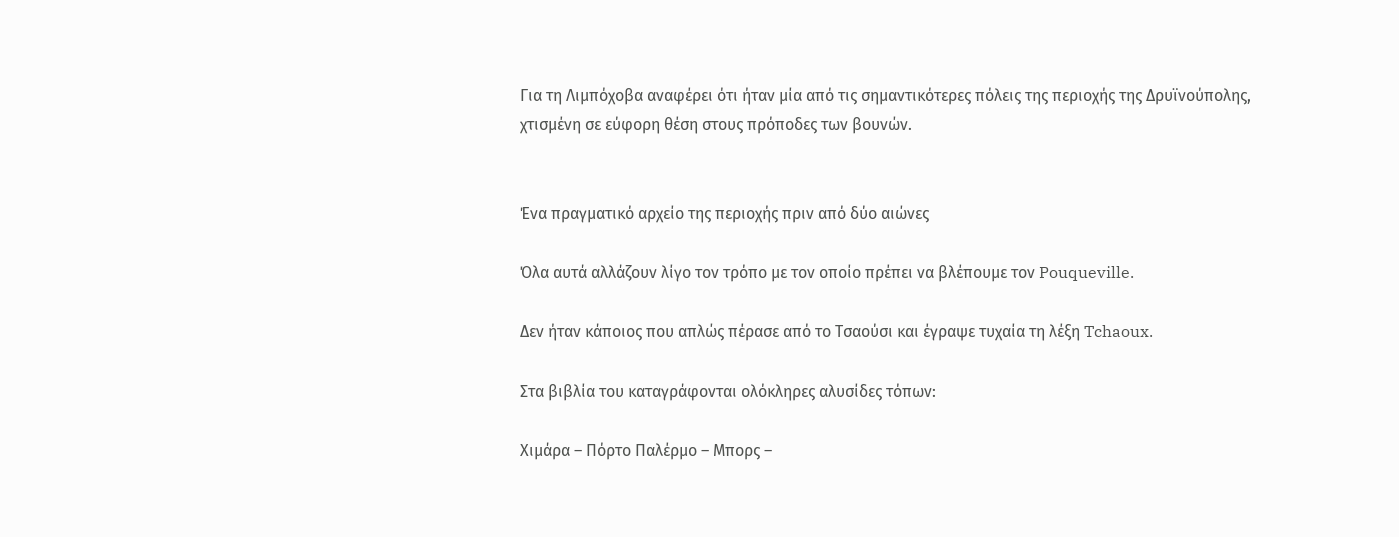Για τη Λιμπόχοβα αναφέρει ότι ήταν μία από τις σημαντικότερες πόλεις της περιοχής της Δρυϊνούπολης, χτισμένη σε εύφορη θέση στους πρόποδες των βουνών.


Ένα πραγματικό αρχείο της περιοχής πριν από δύο αιώνες

Όλα αυτά αλλάζουν λίγο τον τρόπο με τον οποίο πρέπει να βλέπουμε τον Pouqueville.

Δεν ήταν κάποιος που απλώς πέρασε από το Τσαούσι και έγραψε τυχαία τη λέξη Tchaoux.

Στα βιβλία του καταγράφονται ολόκληρες αλυσίδες τόπων:

Χιμάρα – Πόρτο Παλέρμο – Μπορς –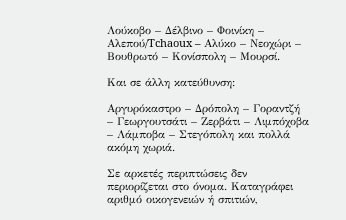Λούκοβο – Δέλβινο – Φοινίκη – Αλεπού/Tchaoux – Αλύκο – Νεοχώρι – Βουθρωτό – Κονίσπολη – Μουρσί.

Και σε άλλη κατεύθυνση:

Αργυρόκαστρο – Δρόπολη – Γοραντζή – Γεωργουτσάτι – Ζερβάτι – Λιμπόχοβα – Λάμποβα – Στεγόπολη και πολλά ακόμη χωριά.

Σε αρκετές περιπτώσεις δεν περιορίζεται στο όνομα. Καταγράφει αριθμό οικογενειών ή σπιτιών,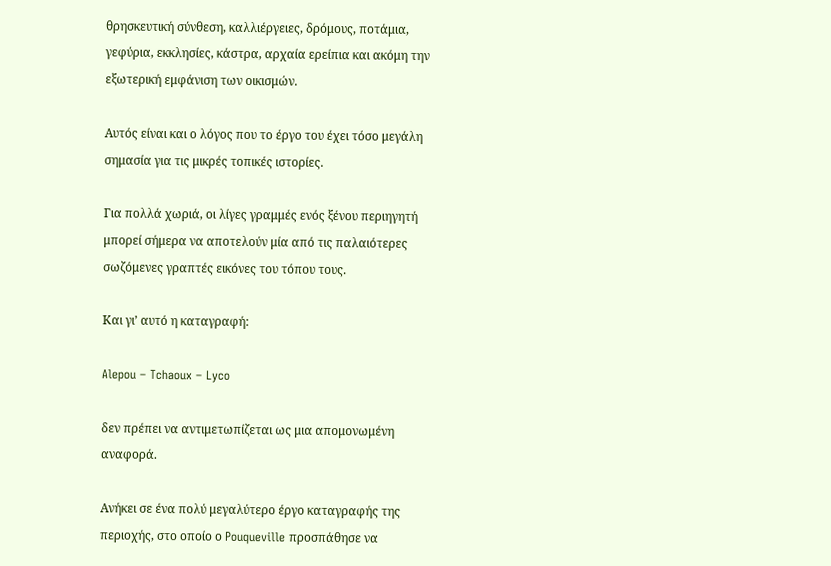θρησκευτική σύνθεση, καλλιέργειες, δρόμους, ποτάμια, γεφύρια, εκκλησίες, κάστρα, αρχαία ερείπια και ακόμη την εξωτερική εμφάνιση των οικισμών.

Αυτός είναι και ο λόγος που το έργο του έχει τόσο μεγάλη σημασία για τις μικρές τοπικές ιστορίες.

Για πολλά χωριά, οι λίγες γραμμές ενός ξένου περιηγητή μπορεί σήμερα να αποτελούν μία από τις παλαιότερες σωζόμενες γραπτές εικόνες του τόπου τους.

Και γι’ αυτό η καταγραφή:

Alepou – Tchaoux – Lyco

δεν πρέπει να αντιμετωπίζεται ως μια απομονωμένη αναφορά.

Ανήκει σε ένα πολύ μεγαλύτερο έργο καταγραφής της περιοχής, στο οποίο ο Pouqueville προσπάθησε να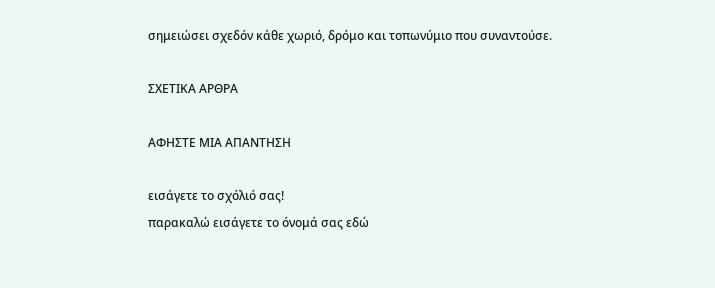σημειώσει σχεδόν κάθε χωριό, δρόμο και τοπωνύμιο που συναντούσε.

ΣΧΕΤΙΚΑ ΑΡΘΡΑ

ΑΦΗΣΤΕ ΜΙΑ ΑΠΑΝΤΗΣΗ

εισάγετε το σχόλιό σας!
παρακαλώ εισάγετε το όνομά σας εδώ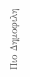Πιο Δημοφιλη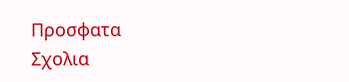Προσφατα Σχολια